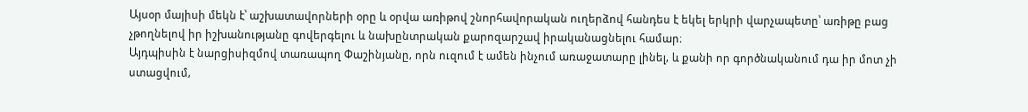Այսօր մայիսի մեկն է՝ աշխատավորների օրը և օրվա առիթով շնորհավորական ուղերձով հանդես է եկել երկրի վարչապետը՝ առիթը բաց չթողնելով իր իշխանությանը գովերգելու և նախընտրական քարոզարշավ իրականացնելու համար։
Այդպիսին է նարցիսիզմով տառապող Փաշինյանը, որն ուզում է ամեն ինչում առաջատարը լինել, և քանի որ գործնականում դա իր մոտ չի ստացվում,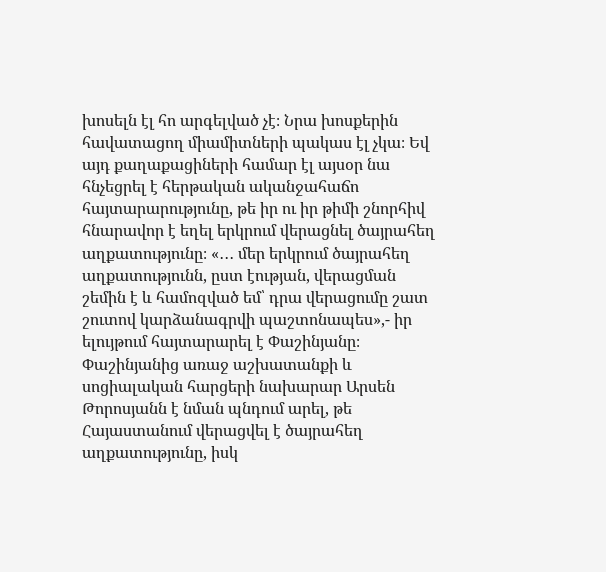խոսելն էլ հո արգելված չէ։ Նրա խոսքերին հավատացող միամիտների պակաս էլ չկա։ Եվ այդ քաղաքացիների համար էլ այսօր նա հնչեցրել է հերթական ականջահաճո հայտարարությունը, թե իր ու իր թիմի շնորհիվ հնարավոր է եղել երկրում վերացնել ծայրահեղ աղքատությունը։ «․․․ մեր երկրում ծայրահեղ աղքատությունն, ըստ էության, վերացման շեմին է և համոզված եմ՝ դրա վերացումը շատ շուտով կարձանագրվի պաշտոնապես»,- իր ելույթում հայտարարել է Փաշինյանը։
Փաշինյանից առաջ աշխատանքի և սոցիալական հարցերի նախարար Արսեն Թորոսյանն է նման պնդում արել, թե Հայաստանում վերացվել է ծայրահեղ աղքատությունը, իսկ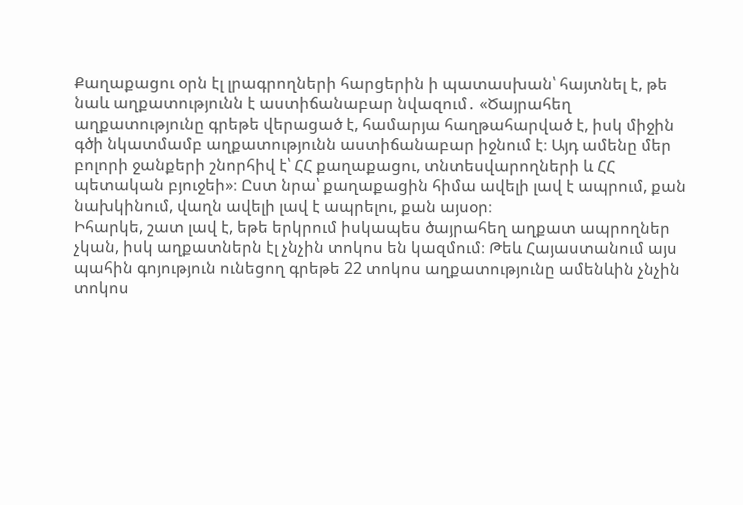Քաղաքացու օրն էլ լրագրողների հարցերին ի պատասխան՝ հայտնել է, թե նաև աղքատությունն է աստիճանաբար նվազում․ «Ծայրահեղ աղքատությունը գրեթե վերացած է, համարյա հաղթահարված է, իսկ միջին գծի նկատմամբ աղքատությունն աստիճանաբար իջնում է։ Այդ ամենը մեր բոլորի ջանքերի շնորհիվ է՝ ՀՀ քաղաքացու, տնտեսվարողների և ՀՀ պետական բյուջեի»։ Ըստ նրա՝ քաղաքացին հիմա ավելի լավ է ապրում, քան նախկինում, վաղն ավելի լավ է ապրելու, քան այսօր։
Իհարկե, շատ լավ է, եթե երկրում իսկապես ծայրահեղ աղքատ ապրողներ չկան, իսկ աղքատներն էլ չնչին տոկոս են կազմում։ Թեև Հայաստանում այս պահին գոյություն ունեցող գրեթե 22 տոկոս աղքատությունը ամենևին չնչին տոկոս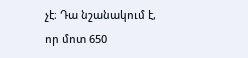չէ։ Դա նշանակում է, որ մոտ 650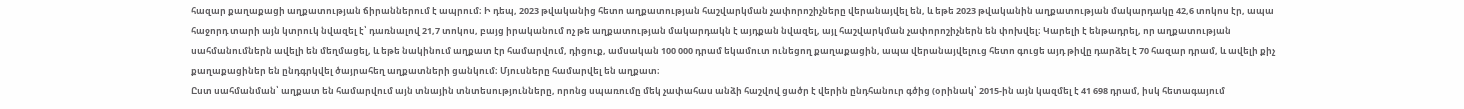հազար քաղաքացի աղքատության ճիրաններում է ապրում։ Ի դեպ, 2023 թվականից հետո աղքատության հաշվարկման չափորոշիչները վերանայվել են, և եթե 2023 թվականին աղքատության մակարդակը 42,6 տոկոս էր, ապա հաջորդ տարի այն կտրուկ նվազել է՝ դառնալով 21,7 տոկոս, բայց իրականում ոչ թե աղքատության մակարդակն է այդքան նվազել, այլ հաշվարկման չափորոշիչներն են փոխվել։ Կարելի է ենթադրել, որ աղքատության սահմանումներն ավելի են մեղմացել, և եթե նակինում աղքատ էր համարվում, դիցուք, ամսական 100 000 դրամ եկամուտ ունեցող քաղաքացին, ապա վերանայվելուց հետո գուցե այդ թիվը դարձել է 70 հազար դրամ, և ավելի քիչ քաղաքացիներ են ընդգրկվել ծայրահեղ աղքատների ցանկում։ Մյուսները համարվել են աղքատ։
Ըստ սահմանման՝ աղքատ են համարվում այն տնային տնտեսությունները, որոնց սպառումը մեկ չափահաս անձի հաշվով ցածր է վերին ընդհանուր գծից (օրինակ՝ 2015-ին այն կազմել է 41 698 դրամ, իսկ հետագայում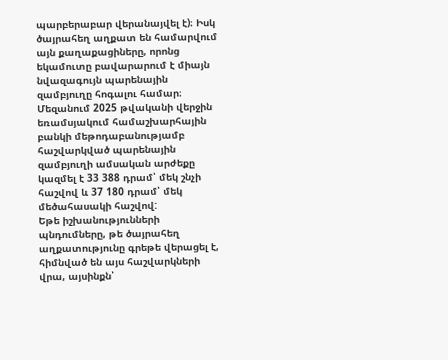պարբերաբար վերանայվել է)։ Իսկ ծայրահեղ աղքատ են համարվում այն քաղաքացիները, որոնց եկամուտը բավարարում է միայն նվազագույն պարենային զամբյուղը հոգալու համար։ Մեզանում 2025 թվականի վերջին եռամսյակում համաշխարհային բանկի մեթոդաբանությամբ հաշվարկված պարենային զամբյուղի ամսական արժեքը կազմել է 33 388 դրամ՝ մեկ շնչի հաշվով և 37 180 դրամ՝ մեկ մեծահասակի հաշվով:
Եթե իշխանությունների պնդումները, թե ծայրահեղ աղքատությունը գրեթե վերացել է, հիմնված են այս հաշվարկների վրա, այսինքն՝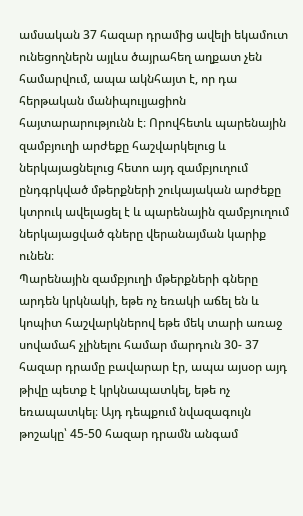ամսական 37 հազար դրամից ավելի եկամուտ ունեցողներն այլևս ծայրահեղ աղքատ չեն համարվում, ապա ակնհայտ է, որ դա հերթական մանիպուլյացիոն հայտարարությունն է։ Որովհետև պարենային զամբյուղի արժեքը հաշվարկելուց և ներկայացնելուց հետո այդ զամբյուղում ընդգրկված մթերքների շուկայական արժեքը կտրուկ ավելացել է և պարենային զամբյուղում ներկայացված գները վերանայման կարիք ունեն։
Պարենային զամբյուղի մթերքների գները արդեն կրկնակի, եթե ոչ եռակի աճել են և կոպիտ հաշվարկներով եթե մեկ տարի առաջ սովամահ չլինելու համար մարդուն 30- 37 հազար դրամը բավարար էր, ապա այսօր այդ թիվը պետք է կրկնապատկել, եթե ոչ եռապատկել։ Այդ դեպքում նվազագույն թոշակը՝ 45-50 հազար դրամն անգամ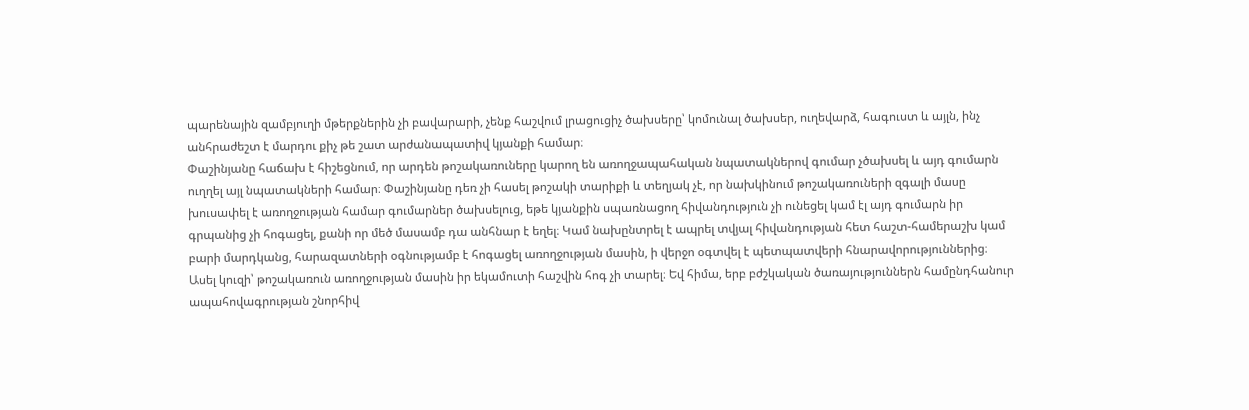պարենային զամբյուղի մթերքներին չի բավարարի, չենք հաշվում լրացուցիչ ծախսերը՝ կոմունալ ծախսեր, ուղեվարձ, հագուստ և այլն, ինչ անհրաժեշտ է մարդու քիչ թե շատ արժանապատիվ կյանքի համար։
Փաշինյանը հաճախ է հիշեցնում, որ արդեն թոշակառուները կարող են առողջապահական նպատակներով գումար չծախսել և այդ գումարն ուղղել այլ նպատակների համար։ Փաշինյանը դեռ չի հասել թոշակի տարիքի և տեղյակ չէ, որ նախկինում թոշակառուների զգալի մասը խուսափել է առողջության համար գումարներ ծախսելուց, եթե կյանքին սպառնացող հիվանդություն չի ունեցել կամ էլ այդ գումարն իր գրպանից չի հոգացել, քանի որ մեծ մասամբ դա անհնար է եղել։ Կամ նախընտրել է ապրել տվյալ հիվանդության հետ հաշտ-համերաշխ կամ բարի մարդկանց, հարազատների օգնությամբ է հոգացել առողջության մասին, ի վերջո օգտվել է պետպատվերի հնարավորություններից։
Ասել կուզի՝ թոշակառուն առողջության մասին իր եկամուտի հաշվին հոգ չի տարել։ Եվ հիմա, երբ բժշկական ծառայություններն համընդհանուր ապահովագրության շնորհիվ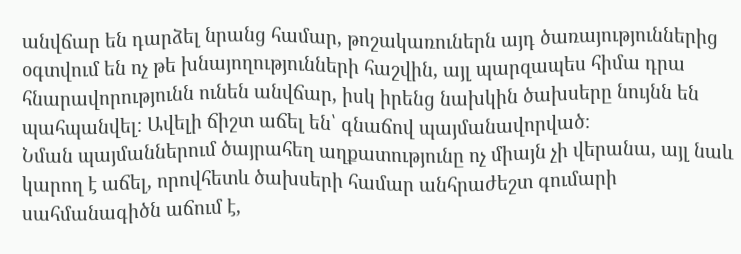անվճար են դարձել նրանց համար, թոշակառուներն այդ ծառայություններից օգտվում են ոչ թե խնայողությունների հաշվին, այլ պարզապես հիմա դրա հնարավորությունն ունեն անվճար, իսկ իրենց նախկին ծախսերը նույնն են պահպանվել։ Ավելի ճիշտ աճել են՝ գնաճով պայմանավորված։
Նման պայմաններում ծայրահեղ աղքատությունը ոչ միայն չի վերանա, այլ նաև կարող է աճել, որովհետև ծախսերի համար անհրաժեշտ գումարի սահմանագիծն աճում է,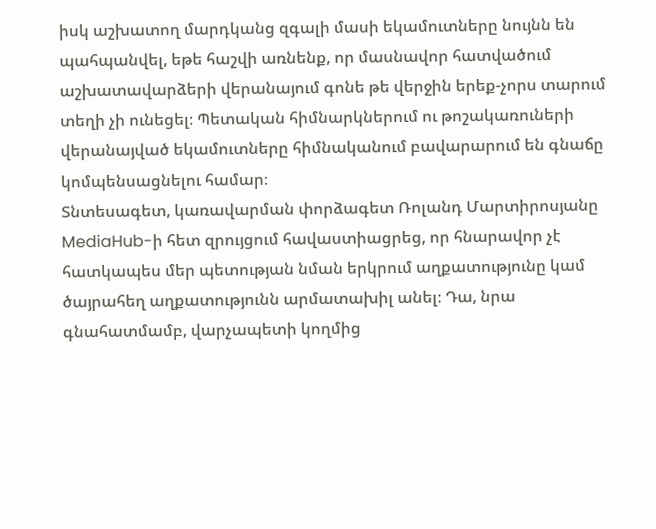իսկ աշխատող մարդկանց զգալի մասի եկամուտները նույնն են պահպանվել, եթե հաշվի առնենք, որ մասնավոր հատվածում աշխատավարձերի վերանայում գոնե թե վերջին երեք-չորս տարում տեղի չի ունեցել։ Պետական հիմնարկներում ու թոշակառուների վերանայված եկամուտները հիմնականում բավարարում են գնաճը կոմպենսացնելու համար։
Տնտեսագետ, կառավարման փորձագետ Ռոլանդ Մարտիրոսյանը MediaHub-ի հետ զրույցում հավաստիացրեց, որ հնարավոր չէ հատկապես մեր պետության նման երկրում աղքատությունը կամ ծայրահեղ աղքատությունն արմատախիլ անել։ Դա, նրա գնահատմամբ, վարչապետի կողմից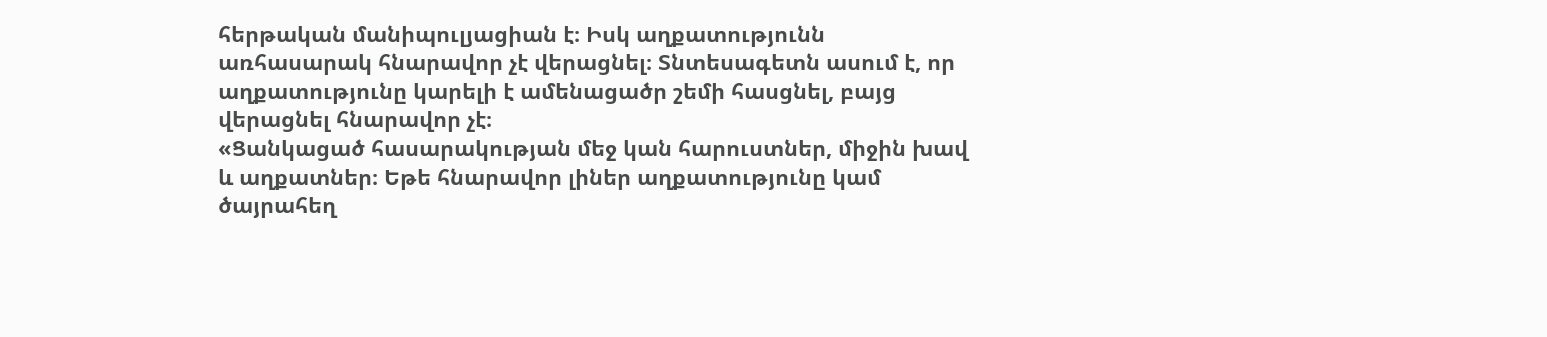հերթական մանիպուլյացիան է։ Իսկ աղքատությունն առհասարակ հնարավոր չէ վերացնել։ Տնտեսագետն ասում է, որ աղքատությունը կարելի է ամենացածր շեմի հասցնել, բայց վերացնել հնարավոր չէ։
«Ցանկացած հասարակության մեջ կան հարուստներ, միջին խավ և աղքատներ։ Եթե հնարավոր լիներ աղքատությունը կամ ծայրահեղ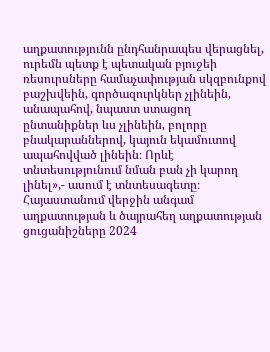աղքատությունն ընդհանրապես վերացնել, ուրեմն պետք է պետական բյուջեի ռեսուրսները համաչափության սկզբունքով բաշխվեին, գործազուրկներ չլինեին, անապահով, նպաստ ստացող ընտանիքներ ևս չլինեին, բոլորը բնակարաններով, կայուն եկամուտով ապահովված լինեին։ Որևէ տնտեսությունում նման բան չի կարող լինել»,- ասում է տնտեսագետը։
Հայաստանում վերջին անգամ աղքատության և ծայրահեղ աղքատության ցուցանիշները 2024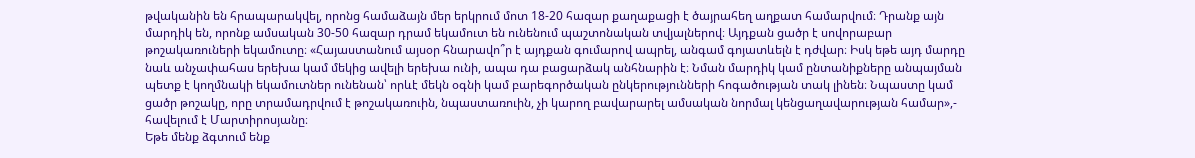թվականին են հրապարակվել, որոնց համաձայն մեր երկրում մոտ 18-20 հազար քաղաքացի է ծայրահեղ աղքատ համարվում։ Դրանք այն մարդիկ են, որոնք ամսական 30-50 հազար դրամ եկամուտ են ունենում պաշտոնական տվյալներով։ Այդքան ցածր է սովորաբար թոշակառուների եկամուտը։ «Հայաստանում այսօր հնարավո՞ր է այդքան գումարով ապրել, անգամ գոյատևելն է դժվար։ Իսկ եթե այդ մարդը նաև անչափահաս երեխա կամ մեկից ավելի երեխա ունի, ապա դա բացարձակ անհնարին է։ Նման մարդիկ կամ ընտանիքները անպայման պետք է կողմնակի եկամուտներ ունենան՝ որևէ մեկն օգնի կամ բարեգործական ընկերությունների հոգածության տակ լինեն։ Նպաստը կամ ցածր թոշակը, որը տրամադրվում է թոշակառուին, նպաստառուին, չի կարող բավարարել ամսական նորմալ կենցաղավարության համար»,- հավելում է Մարտիրոսյանը։
Եթե մենք ձգտում ենք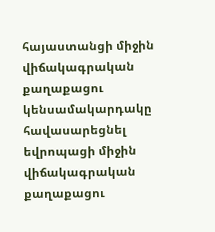հայաստանցի միջին վիճակագրական քաղաքացու կենսամակարդակը հավասարեցնել եվրոպացի միջին վիճակագրական քաղաքացու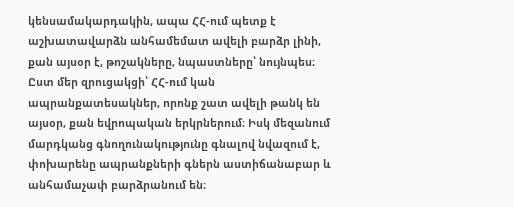կենսամակարդակին, ապա ՀՀ-ում պետք է աշխատավարձն անհամեմատ ավելի բարձր լինի, քան այսօր է, թոշակները, նպաստները՝ նույնպես։
Ըստ մեր զրուցակցի՝ ՀՀ-ում կան ապրանքատեսակներ, որոնք շատ ավելի թանկ են այսօր, քան եվրոպական երկրներում։ Իսկ մեզանում մարդկանց գնողունակությունը գնալով նվազում է, փոխարենը ապրանքների գներն աստիճանաբար և անհամաչափ բարձրանում են։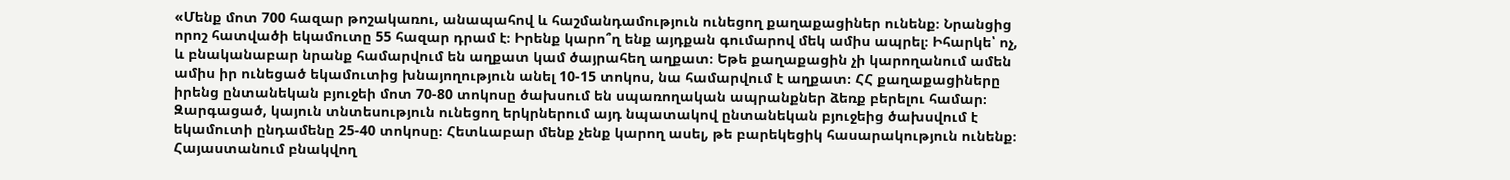«Մենք մոտ 700 հազար թոշակառու, անապահով և հաշմանդամություն ունեցող քաղաքացիներ ունենք։ Նրանցից որոշ հատվածի եկամուտը 55 հազար դրամ է։ Իրենք կարո՞ղ ենք այդքան գումարով մեկ ամիս ապրել։ Իհարկե՝ ոչ, և բնականաբար նրանք համարվում են աղքատ կամ ծայրահեղ աղքատ։ Եթե քաղաքացին չի կարողանում ամեն ամիս իր ունեցած եկամուտից խնայողություն անել 10-15 տոկոս, նա համարվում է աղքատ։ ՀՀ քաղաքացիները իրենց ընտանեկան բյուջեի մոտ 70-80 տոկոսը ծախսում են սպառողական ապրանքներ ձեռք բերելու համար։ Զարգացած, կայուն տնտեսություն ունեցող երկրներում այդ նպատակով ընտանեկան բյուջեից ծախսվում է եկամուտի ընդամենը 25-40 տոկոսը։ Հետևաբար մենք չենք կարող ասել, թե բարեկեցիկ հասարակություն ունենք։ Հայաստանում բնակվող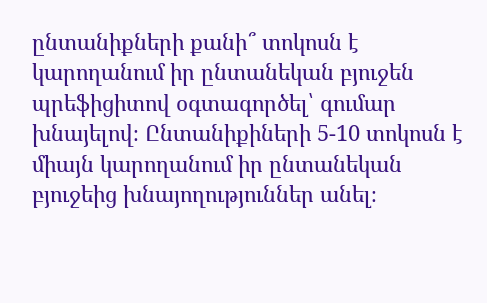ընտանիքների քանի՞ տոկոսն է կարողանում իր ընտանեկան բյուջեն պրեֆիցիտով օգտագործել՝ գումար խնայելով։ Ընտանիքիների 5-10 տոկոսն է միայն կարողանում իր ընտանեկան բյուջեից խնայողություններ անել։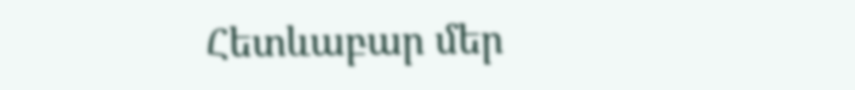Հետևաբար մեր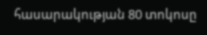հասարակության 80 տոկոսը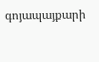գոյապայքարի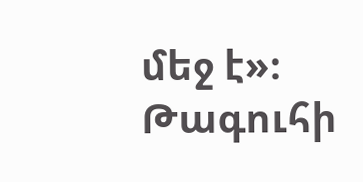մեջ է»։
Թագուհի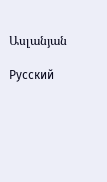Ասլանյան

Русский